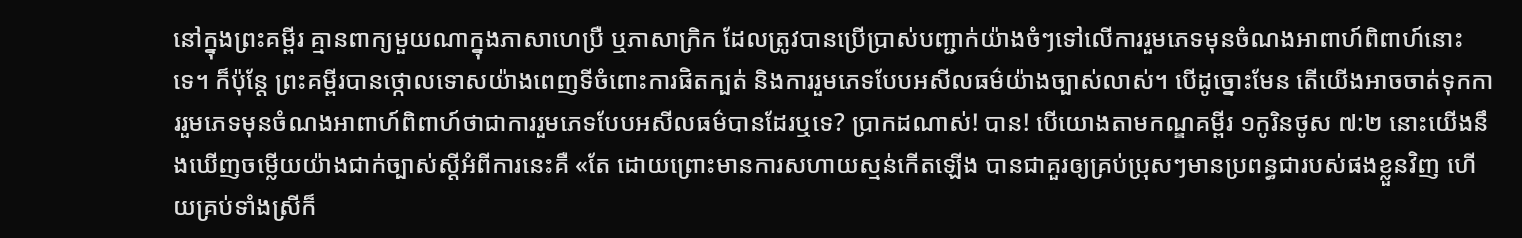នៅក្នុងព្រះគម្ពីរ គ្មានពាក្យមួយណាក្នុងភាសាហេប្រឺ ឬភាសាក្រិក ដែលត្រូវបានប្រើប្រាស់បញ្ជាក់យ៉ាងចំៗទៅលើការរួមភេទមុនចំណងអាពាហ៍ពិពាហ៍នោះទេ។ ក៏ប៉ុន្តែ ព្រះគម្ពីរបានថ្កោលទោសយ៉ាងពេញទីចំពោះការផិតក្បត់ និងការរួមភេទបែបអសីលធម៌យ៉ាងច្បាស់លាស់។ បើដូច្នោះមែន តើយើងអាចចាត់ទុកការរួមភេទមុនចំណងអាពាហ៍ពិពាហ៍ថាជាការរួមភេទបែបអសីលធម៌បានដែរឬទេ? ប្រាកដណាស់! បាន! បើយោងតាមកណ្ឌគម្ពីរ ១កូរិនថូស ៧:២ នោះយើងនឹងឃើញចម្លើយយ៉ាងជាក់ច្បាស់ស្ដីអំពីការនេះគឺ «តែ ដោយព្រោះមានការសហាយស្មន់កើតឡើង បានជាគួរឲ្យគ្រប់ប្រុសៗមានប្រពន្ធជារបស់ផងខ្លួនវិញ ហើយគ្រប់ទាំងស្រីក៏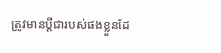ត្រូវមានប្តីជារបស់ផងខ្លួនដែ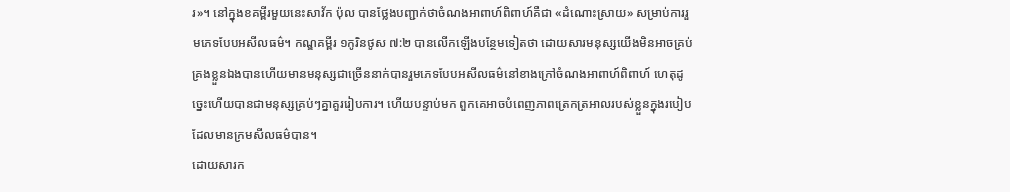រ»។ នៅក្នុងខគម្ពីរមួយនេះសាវ័ក ប៉ុល បានថ្លែងបញ្ជាក់ថាចំណងអាពាហ៍ពិពាហ៍គឺជា «ដំណោះស្រាយ» សម្រាប់ការរួមភេទបែបអសីលធម៌។ កណ្ឌគម្ពីរ ១កូរិនថូស ៧:២ បានលើកឡើងបន្ថែមទៀតថា ដោយសារមនុស្សយើងមិនអាចគ្រប់គ្រងខ្លួនឯងបានហើយមានមនុស្សជាច្រើននាក់បានរួមភេទបែបអសីលធម៌នៅខាងក្រៅចំណងអាពាហ៍ពិពាហ៍ ហេតុដូច្នេះហើយបានជាមនុស្សគ្រប់ៗគ្នាគួររៀបការ។ ហើយបន្ទាប់មក ពួកគេអាចបំពេញភាពត្រេកត្រអាលរបស់ខ្លួនក្នុងរបៀបដែលមានក្រមសីលធម៌បាន។
ដោយសារក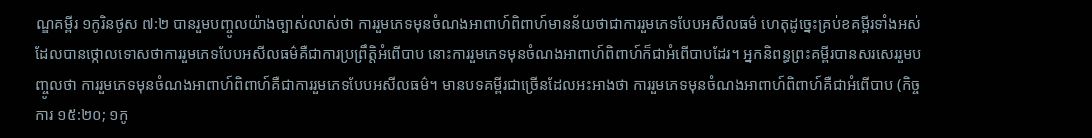ណ្ឌគម្ពីរ ១កូរិនថូស ៧:២ បានរួមបញ្ចូលយ៉ាងច្បាស់លាស់ថា ការរួមភេទមុនចំណងអាពាហ៍ពិពាហ៍មានន័យថាជាការរួមភេទបែបអសីលធម៌ ហេតុដូច្នេះគ្រប់ខគម្ពីរទាំងអស់ដែលបានថ្កោលទោសថាការរួមភេទបែបអសីលធម៌គឺជាការប្រព្រឹត្តិអំពើបាប នោះការរួមភេទមុនចំណងអាពាហ៍ពិពាហ៍ក៏ជាអំពើបាបដែរ។ អ្នកនិពន្ធព្រះគម្ពីរបានសរសេររួមបញ្ចូលថា ការរួមភេទមុនចំណងអាពាហ៍ពិពាហ៍គឺជាការរួមភេទបែបអសីលធម៌។ មានបទគម្ពីរជាច្រើនដែលអះអាងថា ការរួមភេទមុនចំណងអាពាហ៍ពិពាហ៍គឺជាអំពើបាប (កិច្ចការ ១៥:២០; ១កូ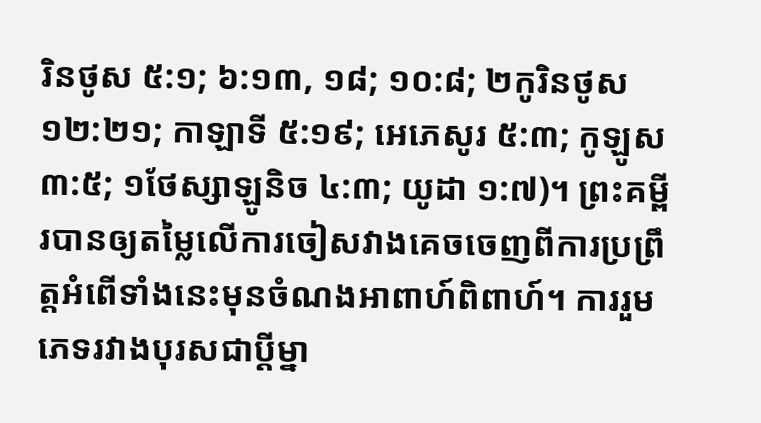រិនថូស ៥:១; ៦:១៣, ១៨; ១០:៨; ២កូរិនថូស ១២:២១; កាឡាទី ៥:១៩; អេភេសូរ ៥:៣; កូឡូស ៣:៥; ១ថែស្សាឡូនិច ៤:៣; យូដា ១:៧)។ ព្រះគម្ពីរបានឲ្យតម្លៃលើការចៀសវាងគេចចេញពីការប្រព្រឹត្តអំពើទាំងនេះមុនចំណងអាពាហ៍ពិពាហ៍។ ការរួមភេទរវាងបុរសជាប្ដីម្នា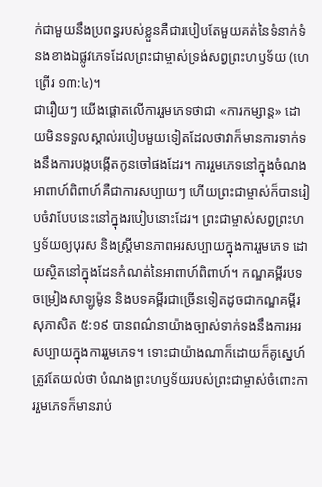ក់ជាមួយនឹងប្រពន្ធរបស់ខ្លួនគឺជារបៀបតែមួយគត់នៃទំនាក់ទំនងខាងឯផ្លូវភេទដែលព្រះជាម្ចាស់ទ្រង់សព្វព្រះហឫទ័យ (ហេព្រើរ ១៣:៤)។
ជារឿយៗ យើងផ្ដោតលើការរួមភេទថាជា «ការកម្សាន្ត» ដោយមិនទទួលស្គាល់របៀបមួយទៀតដែលថាវាក៏មានការទាក់ទងនឹងការបង្កបង្កើតកូនចៅផងដែរ។ ការរួមភេទនៅក្នុងចំណងអាពាហ៍ពិពាហ៍គឺជាការសប្បាយៗ ហើយព្រះជាម្ចាស់ក៏បានរៀបចំវាបែបនេះនៅក្នុងរបៀបនោះដែរ។ ព្រះជាម្ចាស់សព្វព្រះហឫទ័យឲ្យបុរស និងស្ត្រីមានភាពអរសប្បាយក្នុងការរួមភេទ ដោយស្ថិតនៅក្នុងដែនកំណត់នៃអាពាហ៍ពិពាហ៍។ កណ្ឌគម្ពីរបទចម្រៀងសាឡូម៉ូន និងបទគម្ពីរជាច្រើនទៀតដូចជាកណ្ឌគម្ពីរ សុភាសិត ៥:១៩ បានពណ៌នាយ៉ាងច្បាស់ទាក់ទងនឹងការអរសប្បាយក្នុងការរួមភេទ។ ទោះជាយ៉ាងណាក៏ដោយក៏គូស្នេហ៍ត្រូវតែយល់ថា បំណងព្រះហឫទ័យរបស់ព្រះជាម្ចាស់ចំពោះការរួមភេទក៏មានរាប់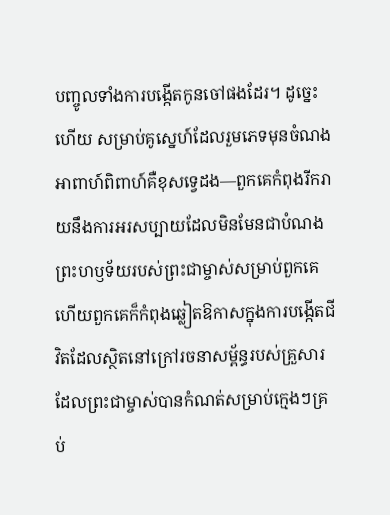បញ្ចូលទាំងការបង្កើតកូនចៅផងដែរ។ ដូច្នេះហើយ សម្រាប់គូស្នេហ៍ដែលរួមភេទមុនចំណងអាពាហ៍ពិពាហ៍គឺខុសទ្វេដង—ពួកគេកំពុងរីករាយនឹងការអរសប្បាយដែលមិនមែនជាបំណងព្រះហឫទ័យរបស់ព្រះជាម្ចាស់សម្រាប់ពួកគេ ហើយពួកគេក៏កំពុងឆ្លៀតឱកាសក្នុងការបង្កើតជីវិតដែលស្ថិតនៅក្រៅរចនាសម្ព័ន្ធរបស់គ្រួសារដែលព្រះជាម្ចាស់បានកំណត់សម្រាប់ក្មេងៗគ្រប់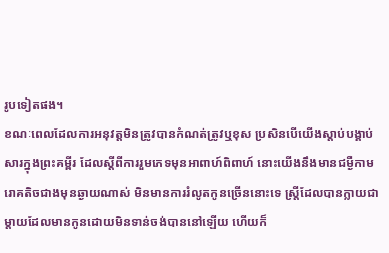រូបទៀតផង។
ខណៈពេលដែលការអនុវត្តមិនត្រូវបានកំណត់ត្រូវឬខុស ប្រសិនបើយើងស្ដាប់បង្គាប់សារក្នុងព្រះគម្ពីរ ដែលស្ដីពីការរួមភេទមុនអាពាហ៍ពិពាហ៍ នោះយើងនឹងមានជម្ងឺកាមរោគតិចជាងមុនឆ្ងាយណាស់ មិនមានការរំលូតកូនច្រើននោះទេ ស្ត្រីដែលបានក្លាយជាម្ដាយដែលមានកូនដោយមិនទាន់ចង់បាននៅឡើយ ហើយក៏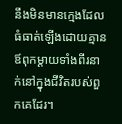នឹងមិនមានក្មេងដែលធំធាត់ឡើងដោយគ្មានឪពុកម្ដាយទាំងពីរនាក់នៅក្នុងជីវិតរបស់ពួកគេដែរ។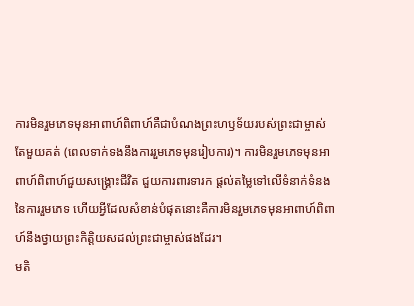ការមិនរួមភេទមុនអាពាហ៍ពិពាហ៍គឺជាបំណងព្រះហឫទ័យរបស់ព្រះជាម្ចាស់តែមួយគត់ (ពេលទាក់ទងនឹងការរួមភេទមុនរៀបការ)។ ការមិនរួមភេទមុនអាពាហ៍ពិពាហ៍ជួយសង្គ្រោះជីវិត ជួយការពារទារក ផ្ដល់តម្លៃទៅលើទំនាក់ទំនងនៃការរួមភេទ ហើយអ្វីដែលសំខាន់បំផុតនោះគឺការមិនរួមភេទមុនអាពាហ៍ពិពាហ៍នឹងថ្វាយព្រះកិត្តិយសដល់ព្រះជាម្ចាស់ផងដែរ។
មតិ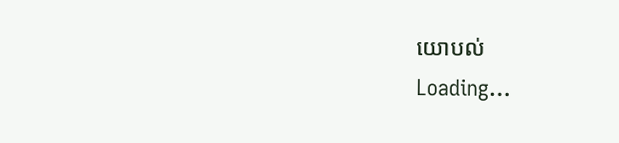យោបល់
Loading…